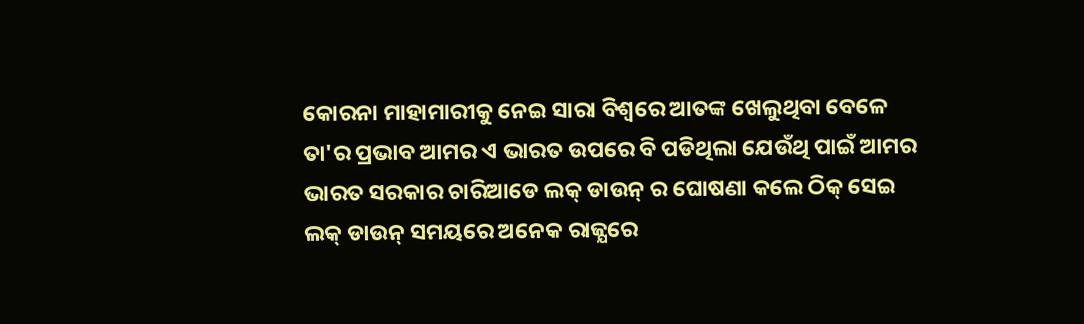କୋରନା ମାହାମାରୀକୁ ନେଇ ସାରା ବିଶ୍ବରେ ଆତଙ୍କ ଖେଲୁଥିବା ବେଳେ ତା'ର ପ୍ରଭାବ ଆମର ଏ ଭାରତ ଉପରେ ବି ପଡିଥିଲା ଯେଉଁଥି ପାଇଁ ଆମର ଭାରତ ସରକାର ଚାରିଆଡେ ଲକ୍ ଡାଉନ୍ ର ଘୋଷଣା କଲେ ଠିକ୍ ସେଇ ଲକ୍ ଡାଉନ୍ ସମୟରେ ଅନେକ ରାଜ୍ଯରେ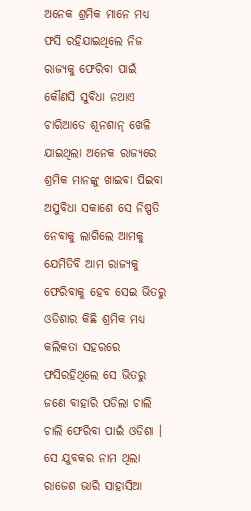ଅନେକ ଶ୍ରମିକ ମାନେ ମଧ୍ଯ ଫସି ରହିଯାଇଥିଲେ ନିଜ ରାଜ୍ଯକୁ ଫେରିବା ପାଇଁ କୌଣସି ସୁବିଧା ନଥାଏ ଚାରିଆଡେ ଶୂନଶାନ୍ ଖେଳି ଯାଇଥିଲା ଅନେକ ରାଜ୍ଯରେ ଶ୍ରମିକ ମାନଙ୍କୁ ଖାଇବା ପିଇବା ଅସୁବିଧା ସକାଶେ ସେ ନିଷ୍ପତି ନେବାକୁ ଲାଗିଲେ ଆମକୁ ଯେମିତିବି ଆମ ରାଜ୍ଯକୁ ଫେରିବାକୁ ହେବ ସେଇ ଭିତରୁ ଓଡିଶାର କିଛି ଶ୍ରମିକ ମଧ୍ଯ କଲିକତା ସହରରେ ଫସିରହିଥିଲେ ସେ ଭିତରୁ ଜଣେ ବାହାରି ପଡିଲା ଚାଲି ଚାଲି ଫେରିବା ପାଇଁ ଓଡିଶା ।
ସେ ଯୁବକର ନାମ ଥିଲା ରାଜେଶ ଭାରି ସାହାସିଆ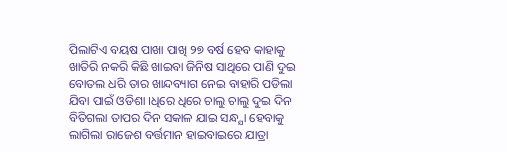ପିଲାଟିଏ ବୟଷ ପାଖା ପାଖି ୨୭ ବର୍ଷ ହେବ କାହାକୁ ଖାତିରି ନକରି କିଛି ଖାଇବା ଜିନିଷ ସାଥିରେ ପାଣି ଦୁଇ ବୋତଲ ଧରି ତାର ଖାନ୍ଦବ୍ୟାଗ ନେଇ ବାହାରି ପଡିଲା ଯିବା ପାଇଁ ଓଡିଶା ।ଧିରେ ଧିରେ ଚାଲୁ ଚାଲୁ ଦୁଇ ଦିନ ବିତିଗଲା ତାପର ଦିନ ସକାଳ ଯାଇ ସନ୍ଧ୍ଯା ହେବାକୁ ଲାଗିଲା ରାଜେଶ ବର୍ତ୍ତମାନ ହାଇବାଇରେ ଯାତ୍ରା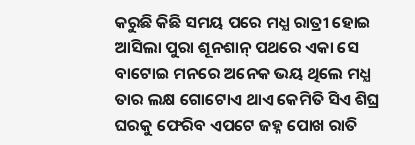କରୁଛି କିଛି ସମୟ ପରେ ମଧ୍ଯ ରାତ୍ରୀ ହୋଇ ଆସିଲା ପୁରା ଶୂନଶାନ୍ ପଥରେ ଏକା ସେ ବାଟୋଇ ମନରେ ଅନେକ ଭୟ ଥିଲେ ମଧ୍ଯ ତାର ଲକ୍ଷ ଗୋଟୋଏ ଥାଏ କେମିତି ସିଏ ଶିଘ୍ର ଘରକୁ ଫେରିବ ଏପଟେ ଜହ୍ନ ପୋଖ ରାତି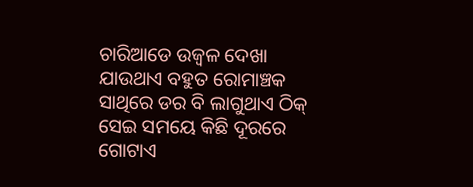ଚାରିଆଡେ ଉଜ୍ବଳ ଦେଖା ଯାଉଥାଏ ବହୁତ ରୋମାଞ୍ଚକ ସାଥିରେ ଡର ବି ଲାଗୁଥାଏ ଠିକ୍ ସେଇ ସମୟେ କିଛି ଦୂରରେ ଗୋଟାଏ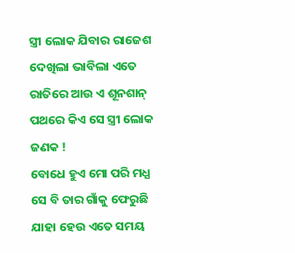ସ୍ତ୍ରୀ ଲୋକ ଯିବାର ରାଜେଶ ଦେଖିଲା ଭାବିଲା ଏତେ ରାତିରେ ଆଉ ଏ ଶୂନଶାନ୍ ପଥରେ କିଏ ସେ ସ୍ତ୍ରୀ ଲୋକ ଜଣକ !
ବୋଧେ ହୁଏ ମୋ ପରି ମଧ୍ଯ ସେ ବି ତାର ଗାଁକୁ ଫେରୁଛି ଯାହା ହେଉ ଏତେ ସମୟ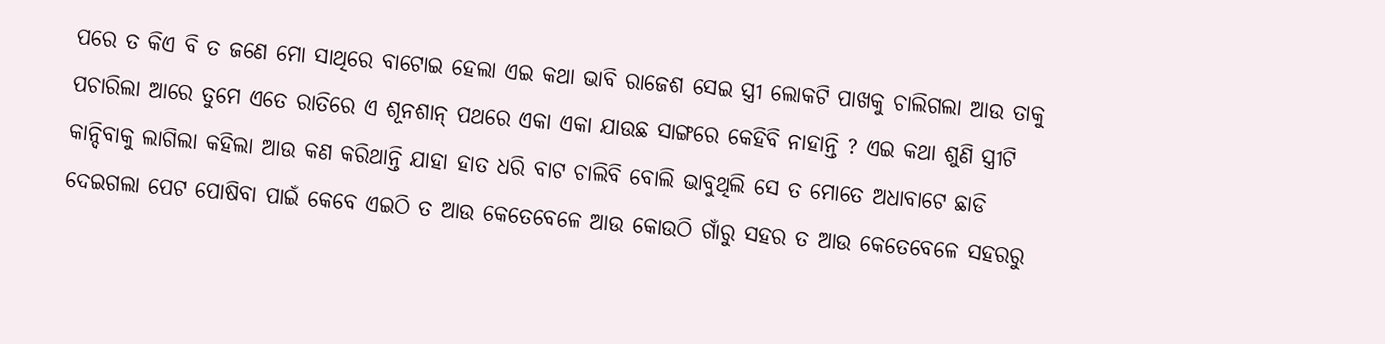ପରେ ତ କିଏ ବି ତ ଜଣେ ମୋ ସାଥିରେ ବାଟୋଇ ହେଲା ଏଇ କଥା ଭାବି ରାଜେଶ ସେଇ ସ୍ତ୍ରୀ ଲୋକଟି ପାଖକୁ ଚାଲିଗଲା ଆଉ ତାକୁ ପଚାରିଲା ଆରେ ତୁମେ ଏତେ ରାତିରେ ଏ ଶୂନଶାନ୍ ପଥରେ ଏକା ଏକା ଯାଉଛ ସାଙ୍ଗରେ କେହିବି ନାହାନ୍ତି ? ଏଇ କଥା ଶୁଣି ସ୍ତ୍ରୀଟି କାନ୍ଦିବାକୁ ଲାଗିଲା କହିଲା ଆଉ କଣ କରିଥାନ୍ତି ଯାହା ହାତ ଧରି ବାଟ ଚାଲିବି ବୋଲି ଭାବୁଥିଲି ସେ ତ ମୋତେ ଅଧାବାଟେ ଛାଡି ଦେଇଗଲା ପେଟ ପୋଷିବା ପାଇଁ କେବେ ଏଇଠି ତ ଆଉ କେତେବେଳେ ଆଉ କୋଉଠି ଗାଁରୁ ସହର ତ ଆଉ କେତେବେଳେ ସହରରୁ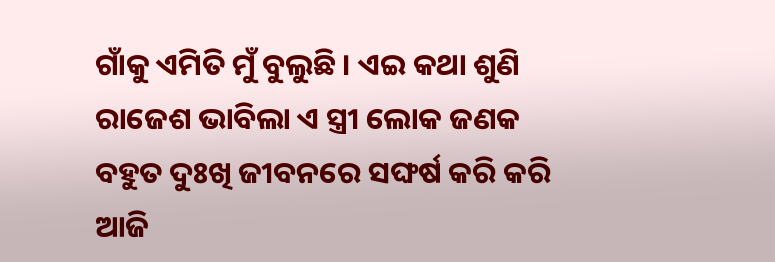ଗାଁକୁ ଏମିତି ମୁଁ ବୁଲୁଛି । ଏଇ କଥା ଶୁଣି ରାଜେଶ ଭାବିଲା ଏ ସ୍ତ୍ରୀ ଲୋକ ଜଣକ ବହୁତ ଦୁଃଖି ଜୀବନରେ ସଙ୍ଘର୍ଷ କରି କରି ଆଜି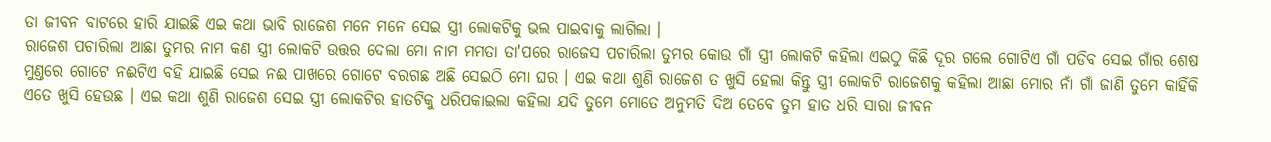ତା ଜୀବନ ବାଟରେ ହାରି ଯାଇଛି ଏଇ କଥା ଭାବି ରାଜେଶ ମନେ ମନେ ସେଇ ସ୍ତ୍ରୀ ଲୋକଟିକୁ ଭଲ ପାଇବାକୁ ଲାଗିଲା ।
ରାଜେଶ ପଚାରିଲା ଆଛା ତୁମର ନାମ କଣ ସ୍ତ୍ରୀ ଲୋକଟି ଉତ୍ତର ଦେଲା ମୋ ନାମ ମମତା ତା'ପରେ ରାଜେସ ପଚାରିଲା ତୁମର କୋଉ ଗାଁ ସ୍ତ୍ରୀ ଲୋକଟି କହିଲା ଏଇଠୁ କିଛି ଦୂର ଗଲେ ଗୋଟିଏ ଗାଁ ପଡିବ ସେଇ ଗାଁର ଶେଷ ମୁଣ୍ତରେ ଗୋଟେ ନଈଟିଏ ବହି ଯାଇଛି ସେଇ ନଈ ପାଖରେ ଗୋଟେ ବରଗଛ ଅଛି ସେଇଠି ମୋ ଘର । ଏଇ କଥା ଶୁଣି ରାଜେଶ ତ ଖୁସି ହେଲା କିନ୍ତୁ ସ୍ତ୍ରୀ ଲୋକଟି ରାଜେଶକୁ କହିଲା ଆଛା ମୋର ନାଁ ଗାଁ ଜାଣି ତୁମେ କାହିଁକି ଏତେ ଖୁସି ହେଉଛ । ଏଇ କଥା ଶୁଣି ରାଜେଶ ସେଇ ସ୍ତ୍ରୀ ଲୋକଟିର ହାତଟିକୁ ଧରିପକାଇଲା କହିଲା ଯଦି ତୁମେ ମୋତେ ଅନୁମତି ଦିଅ ତେବେ ତୁମ ହାତ ଧରି ସାରା ଜୀବନ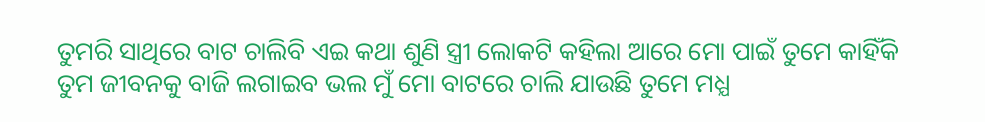ତୁମରି ସାଥିରେ ବାଟ ଚାଲିବି ଏଇ କଥା ଶୁଣି ସ୍ତ୍ରୀ ଲୋକଟି କହିଲା ଆରେ ମୋ ପାଇଁ ତୁମେ କାହିଁକି ତୁମ ଜୀବନକୁ ବାଜି ଲଗାଇବ ଭଲ ମୁଁ ମୋ ବାଟରେ ଚାଲି ଯାଉଛି ତୁମେ ମଧ୍ଯ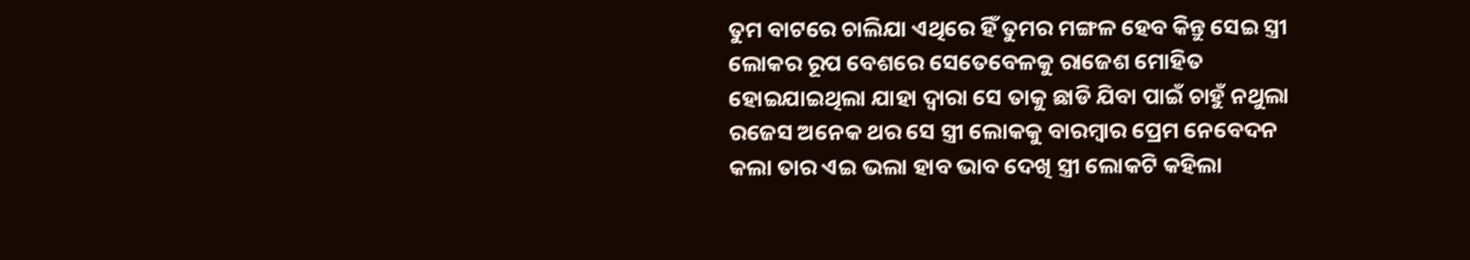ତୁମ ବାଟରେ ଚାଲିଯା ଏଥିରେ ହିଁ ତୁମର ମଙ୍ଗଳ ହେବ କିନ୍ତୁ ସେଇ ସ୍ତ୍ରୀ ଲୋକର ରୂପ ବେଶରେ ସେତେବେଳକୁ ରାଜେଶ ମୋହିତ ହୋଇଯାଇଥିଲା ଯାହା ଦ୍ବାରା ସେ ତାକୁ ଛାଡି ଯିବା ପାଇଁ ଚାହୁଁ ନଥୁଲା ରଜେସ ଅନେକ ଥର ସେ ସ୍ତ୍ରୀ ଲୋକକୁ ବାରମ୍ବାର ପ୍ରେମ ନେବେଦନ କଲା ତାର ଏଇ ଭଲା ହାବ ଭାବ ଦେଖି ସ୍ତ୍ରୀ ଲୋକଟି କହିଲା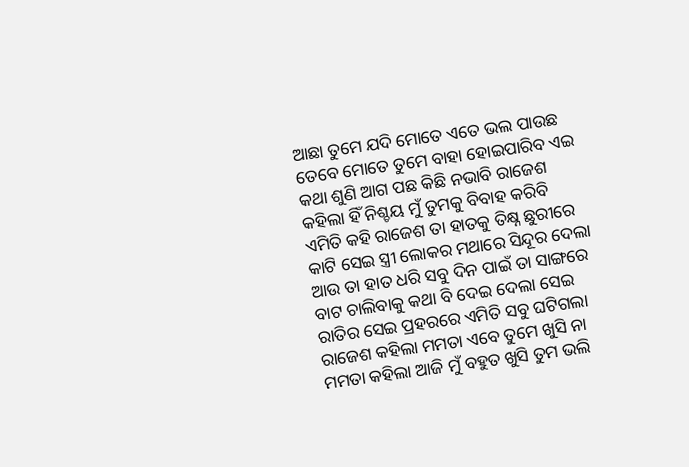ଆଛା ତୁମେ ଯଦି ମୋତେ ଏତେ ଭଲ ପାଉଛ ତେବେ ମୋତେ ତୁମେ ବାହା ହୋଇପାରିବ ଏଇ କଥା ଶୁଣି ଆଗ ପଛ କିଛି ନଭାବି ରାଜେଶ କହିଲା ହିଁ ନିଶ୍ଚୟ ମୁଁ ତୁମକୁ ବିବାହ କରିବି ଏମିତି କହି ରାଜେଶ ତା ହାତକୁ ତିକ୍ଷ୍ନ ଛୁରୀରେ କାଟି ସେଇ ସ୍ତ୍ରୀ ଲୋକର ମଥାରେ ସିନ୍ଦୂର ଦେଲା ଆଉ ତା ହାତ ଧରି ସବୁ ଦିନ ପାଇଁ ତା ସାଙ୍ଗରେ ବାଟ ଚାଲିବାକୁ କଥା ବି ଦେଇ ଦେଲା ସେଇ ରାତିର ସେଇ ପ୍ରହରରେ ଏମିତି ସବୁ ଘଟିଗଲା ରାଜେଶ କହିଲା ମମତା ଏବେ ତୁମେ ଖୁସି ନା ମମତା କହିଲା ଆଜି ମୁଁ ବହୁତ ଖୁସି ତୁମ ଭଲି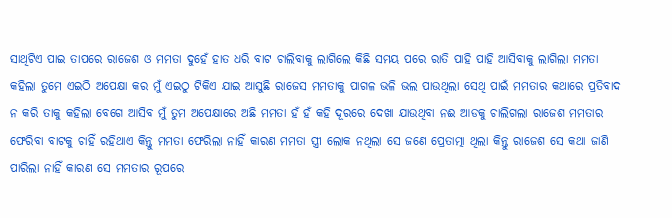ସାଥିଟିଏ ପାଇ ତାପରେ ରାଜେଶ ଓ ମମତା ଦୁହେଁ ହାତ ଧରି ବାଟ ଚାଲିବାକୁ ଲାଗିଲେ କିଛି ସମୟ ପରେ ରାତି ପାହି ପାହି ଆସିବାକୁ ଲାଗିଲା ମମତା କହିଲା ତୁମେ ଏଇଠି ଅପେକ୍ଷା କର ମୁଁ ଏଇଠୁ ଟିକିଏ ଯାଇ ଆସୁଛି ରାଜେସ ମମତାକୁ ପାଗଳ ଭଳି ଭଲ ପାଉଥିଲା ସେଥି ପାଇଁ ମମତାର କଥାରେ ପ୍ରତିବାଦ ନ କରି ତାକୁ କହିଲା ବେଗେ ଆସିବ ମୁଁ ତୁମ ଅପେକ୍ଷାରେ ଅଛି ମମତା ହଁ ହଁ କହି ଦୂରରେ ଦେଖା ଯାଉଥିବା ନଈ ଆଡକୁ ଚାଲିଗଲା ରାଜେଶ ମମତାର ଫେରିବା ବାଟକୁ ଚାହିଁ ରହିଥାଏ କିନ୍ତୁ ମମତା ଫେରିଲା ନାହିଁ କାରଣ ମମତା ସ୍ତ୍ରୀ ଲୋକ ନଥିଲା ସେ ଜଣେ ପ୍ରେତାତ୍ମା ଥିଲା କିନ୍ତୁ ରାଜେଶ ସେ କଥା ଜାଣି ପାରିଲା ନାହିଁ କାରଣ ସେ ମମତାର ରୂପରେ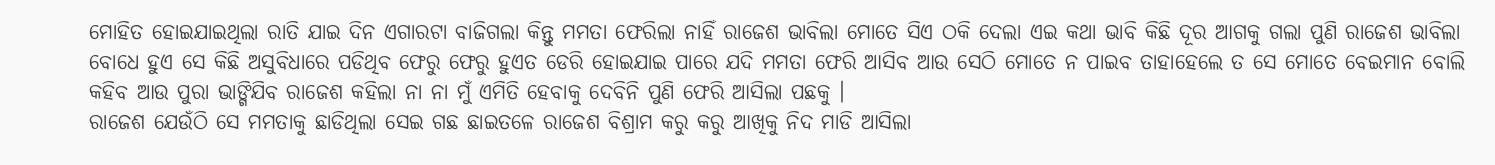ମୋହିତ ହୋଇଯାଇଥିଲା ରାତି ଯାଇ ଦିନ ଏଗାରଟା ବାଜିଗଲା କିନ୍ତୁ ମମତା ଫେରିଲା ନାହିଁ ରାଜେଶ ଭାବିଲା ମୋତେ ସିଏ ଠକି ଦେଲା ଏଇ କଥା ଭାବି କିଛି ଦୂର ଆଗକୁ ଗଲା ପୁଣି ରାଜେଶ ଭାବିଲା ବୋଧେ ହୁଏ ସେ କିଛି ଅସୁବିଧାରେ ପଡିଥିବ ଫେରୁ ଫେରୁ ହୁଏତ ଡେରି ହୋଇଯାଇ ପାରେ ଯଦି ମମତା ଫେରି ଆସିବ ଆଉ ସେଠି ମୋତେ ନ ପାଇବ ତାହାହେଲେ ତ ସେ ମୋତେ ବେଇମାନ ବୋଲି କହିବ ଆଉ ପୁରା ଭାଙ୍ଗିଯିବ ରାଜେଶ କହିଲା ନା ନା ମୁଁ ଏମିତି ହେବାକୁ ଦେବିନି ପୁଣି ଫେରି ଆସିଲା ପଛକୁ ।
ରାଜେଶ ଯେଉଁଠି ସେ ମମତାକୁ ଛାଡିଥିଲା ସେଇ ଗଛ ଛାଇତଳେ ରାଜେଶ ବିଶ୍ରାମ କରୁ କରୁ ଆଖିକୁ ନିଦ ମାଡି ଆସିଲା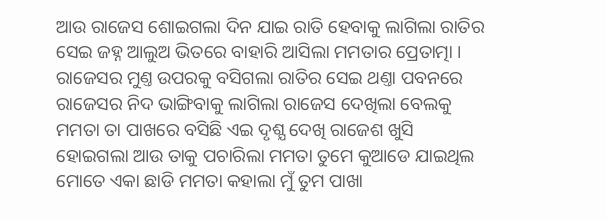ଆଉ ରାଜେସ ଶୋଇଗଲା ଦିନ ଯାଇ ରାତି ହେବାକୁ ଲାଗିଲା ରାତିର ସେଇ ଜହ୍ନ ଆଲୁଅ ଭିତରେ ବାହାରି ଆସିଲା ମମତାର ପ୍ରେତାତ୍ମା । ରାଜେସର ମୁଣ୍ତ ଉପରକୁ ବସିଗଲା ରାତିର ସେଇ ଥଣ୍ତା ପବନରେ ରାଜେସର ନିଦ ଭାଙ୍ଗିବାକୁ ଲାଗିଲା ରାଜେସ ଦେଖିଲା ବେଲକୁ ମମତା ତା ପାଖରେ ବସିଛି ଏଇ ଦୃଶ୍ଯ ଦେଖି ରାଜେଶ ଖୁସି ହୋଇଗଲା ଆଉ ତାକୁ ପଚାରିଲା ମମତା ତୁମେ କୁଆଡେ ଯାଇଥିଲ ମୋତେ ଏକା ଛାଡି ମମତା କହାଲା ମୁଁ ତୁମ ପାଖା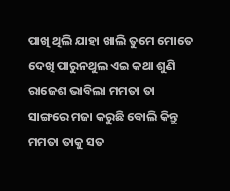ପାଖି ଥିଲି ଯାହା ଖାଲି ତୁମେ ମୋତେ ଦେଖି ପାରୁନଥୁଲ ଏଇ କଥା ଶୁଣି ରାଜେଶ ଭାବିଲା ମମତା ତା ସାଙ୍ଗରେ ମଜା କରୁଛି ବୋଲି କିନ୍ତୁ ମମତା ତାକୁ ସତ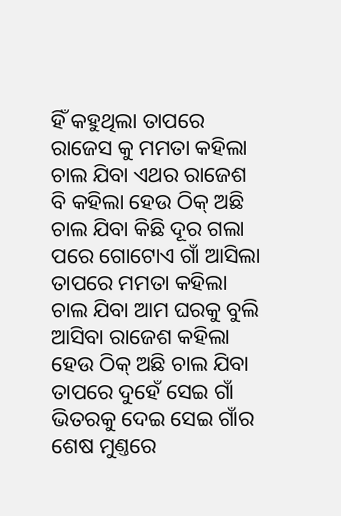ହିଁ କହୁଥିଲା ତାପରେ ରାଜେସ କୁ ମମତା କହିଲା ଚାଲ ଯିବା ଏଥର ରାଜେଶ ବି କହିଲା ହେଉ ଠିକ୍ ଅଛି ଚାଲ ଯିବା କିଛି ଦୂର ଗଲା ପରେ ଗୋଟୋଏ ଗାଁ ଆସିଲା ତାପରେ ମମତା କହିଲା ଚାଲ ଯିବା ଆମ ଘରକୁ ବୁଲି ଆସିବା ରାଜେଶ କହିଲା ହେଉ ଠିକ୍ ଅଛି ଚାଲ ଯିବା ତାପରେ ଦୁହେଁ ସେଇ ଗାଁ ଭିତରକୁ ଦେଇ ସେଇ ଗାଁର ଶେଷ ମୁଣ୍ତରେ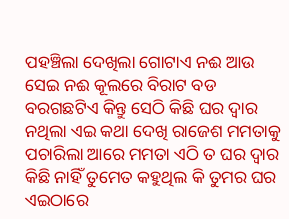ପହଞ୍ଚିଲା ଦେଖିଲା ଗୋଟାଏ ନଈ ଆଉ ସେଇ ନଈ କୂଲରେ ବିରାଟ ବଡ ବରଗଛଟିଏ କିନ୍ତୁ ସେଠି କିଛି ଘର ଦ୍ବାର ନଥିଲା ଏଇ କଥା ଦେଖି ରାଜେଶ ମମତାକୁ ପଚାରିଲା ଆରେ ମମତା ଏଠି ତ ଘର ଦ୍ବାର କିଛି ନାହିଁ ତୁମେତ କହୁଥିଲ କି ତୁମର ଘର ଏଇଠାରେ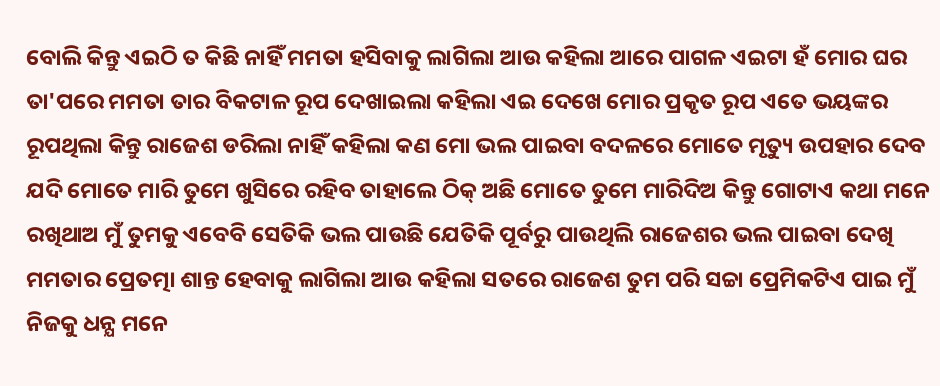ବୋଲି କିନ୍ତୁ ଏଇଠି ତ କିଛି ନାହିଁ ମମତା ହସିବାକୁ ଲାଗିଲା ଆଉ କହିଲା ଆରେ ପାଗଳ ଏଇଟା ହଁ ମୋର ଘର
ତା'ପରେ ମମତା ତାର ବିକଟାଳ ରୂପ ଦେଖାଇଲା କହିଲା ଏଇ ଦେଖେ ମୋର ପ୍ରକୃତ ରୂପ ଏତେ ଭୟଙ୍କର ରୂପଥିଲା କିନ୍ତୁ ରାଜେଶ ଡରିଲା ନାହିଁ କହିଲା କଣ ମୋ ଭଲ ପାଇବା ବଦଳରେ ମୋତେ ମୃତ୍ୟୁ ଉପହାର ଦେବ ଯଦି ମୋତେ ମାରି ତୁମେ ଖୁସିରେ ରହିବ ତାହାଲେ ଠିକ୍ ଅଛି ମୋତେ ତୁମେ ମାରିଦିଅ କିନ୍ତୁ ଗୋଟାଏ କଥା ମନେ ରଖିଥାଅ ମୁଁ ତୁମକୁ ଏବେବି ସେତିକି ଭଲ ପାଉଛି ଯେତିକି ପୂର୍ବରୁ ପାଉଥିଲି ରାଜେଶର ଭଲ ପାଇବା ଦେଖି ମମତାର ପ୍ରେତତ୍ମା ଶାନ୍ତ ହେବାକୁ ଲାଗିଲା ଆଉ କହିଲା ସତରେ ରାଜେଶ ତୁମ ପରି ସଚ୍ଚା ପ୍ରେମିକଟିଏ ପାଇ ମୁଁ ନିଜକୁ ଧନ୍ଯ ମନେ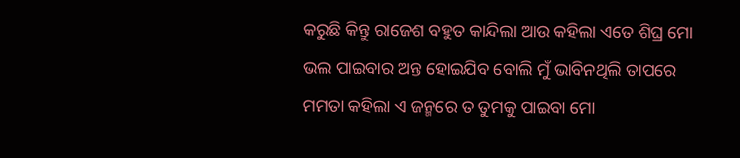କରୁଛି କିନ୍ତୁ ରାଜେଶ ବହୁତ କାନ୍ଦିଲା ଆଉ କହିଲା ଏତେ ଶିଘ୍ର ମୋ ଭଲ ପାଇବାର ଅନ୍ତ ହୋଇଯିବ ବୋଲି ମୁଁ ଭାବିନଥିଲି ତାପରେ ମମତା କହିଲା ଏ ଜନ୍ମରେ ତ ତୁମକୁ ପାଇବା ମୋ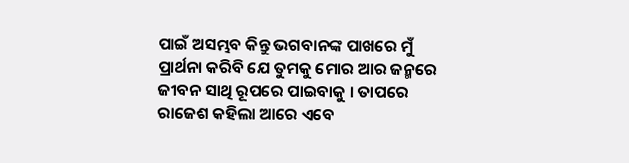ପାଇଁ ଅସମ୍ଭବ କିନ୍ତୁ ଭଗବାନଙ୍କ ପାଖରେ ମୁଁ ପ୍ରାର୍ଥନା କରିବି ଯେ ତୁମକୁ ମୋର ଆର ଜନ୍ମରେ ଜୀବନ ସାଥି ରୂପରେ ପାଇବାକୁ । ତାପରେ ରାଜେଶ କହିଲା ଆରେ ଏବେ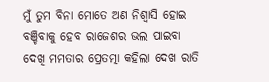ମୁଁ ତୁମ ବିନା ମୋତେ ଅଣ ନିଶ୍ବାସି ହୋଇ ବଞ୍ଚିବାକୁ ହେବ ରାଜେଶର ଭଲ ପାଇବା ଦେଖି ମମତାର ପ୍ରେତତ୍ମା କହିଲା ଦେଖ ରାତି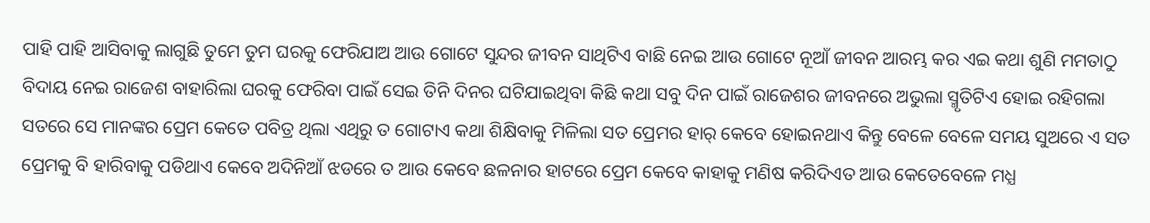ପାହି ପାହି ଆସିବାକୁ ଲାଗୁଛି ତୁମେ ତୁମ ଘରକୁ ଫେରିଯାଅ ଆଉ ଗୋଟେ ସୁନ୍ଦର ଜୀବନ ସାଥିଟିଏ ବାଛି ନେଇ ଆଉ ଗୋଟେ ନୂଆଁ ଜୀବନ ଆରମ୍ଭ କର ଏଇ କଥା ଶୁଣି ମମତାଠୁ ବିଦାୟ ନେଇ ରାଜେଶ ବାହାରିଲା ଘରକୁ ଫେରିବା ପାଇଁ ସେଇ ତିନି ଦିନର ଘଟିଯାଇଥିବା କିଛି କଥା ସବୁ ଦିନ ପାଇଁ ରାଜେଶର ଜୀବନରେ ଅଭୁଲା ସ୍ମୃତିଟିଏ ହୋଇ ରହିଗଲା ସତରେ ସେ ମାନଙ୍କର ପ୍ରେମ କେତେ ପବିତ୍ର ଥିଲା ଏଥିରୁ ତ ଗୋଟାଏ କଥା ଶିକ୍ଷିବାକୁ ମିଳିଲା ସତ ପ୍ରେମର ହାର୍ କେବେ ହୋଇନଥାଏ କିନ୍ତୁ ବେଳେ ବେଳେ ସମୟ ସୁଅରେ ଏ ସତ ପ୍ରେମକୁ ବି ହାରିବାକୁ ପଡିଥାଏ କେବେ ଅଦିନିଆଁ ଝଡରେ ତ ଆଉ କେବେ ଛଳନାର ହାଟରେ ପ୍ରେମ କେବେ କାହାକୁ ମଣିଷ କରିଦିଏତ ଆଉ କେତେବେଳେ ମଧ୍ଯ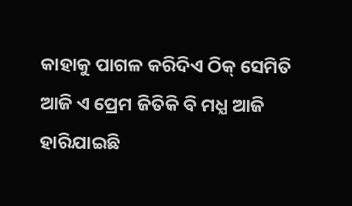କାହାକୁ ପାଗଳ କରିଦିଏ ଠିକ୍ ସେମିତି ଆଜି ଏ ପ୍ରେମ ଜିତିକି ବି ମଧ୍ଯ ଆଜି ହାରିଯାଇଛି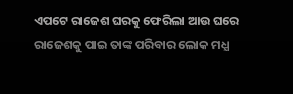ଏପଟେ ରାଜେଶ ଘରକୁ ଫେରିଲା ଆଉ ଘରେ ରାଜେଶକୁ ପାଇ ତାଙ୍କ ପରିବାର ଲୋକ ମଧ୍ଯ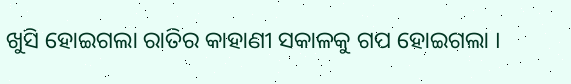ଖୁସି ହୋଇଗଲା ରାତିର କାହାଣୀ ସକାଳକୁ ଗପ ହୋଇଗଲା ।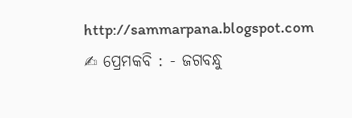http://sammarpana.blogspot.com
✍ ପ୍ରେମକବି : - ଜଗବନ୍ଧୁ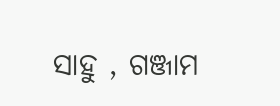ସାହୁ , ଗଞ୍ଜାମ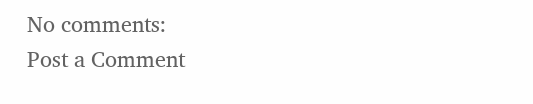No comments:
Post a Comment